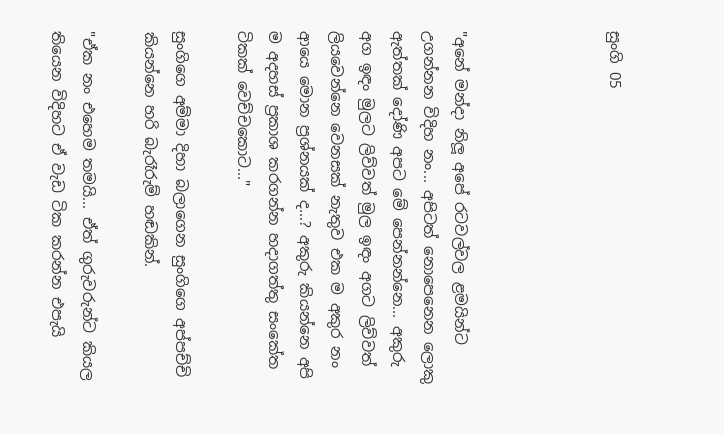සුංගි 05




"අනේ මන්දා නිලූ අපේ රටවල්වල ළමයින්ට උගන්නන විදිහ නං... අපිටත් නොපෙනෙන ලොකු ඇත්තක් දෝණි අපට මේ පෙන්නන්නෙ... අකුරු අග ඉඳං මුලට ලිව්වත් මුල ඉඳං අගට ලිව්වත් ලියවෙන්නෙ වෙනසක් නැතුව එක ම අකුර නං ආයෙ මොන ප්‍රශ්නයක් ද...? අකුරු කියන්නෙ අපි ම අදහස් ප්‍රකාශ කරගන්න හදාගත්තු සංකේත ටිකක් වෙච්චකොට..."

සුංගිගෙ අම්මා දිහා බලාගෙන සුංගිගෙ අප්පච්චි කියන්නෙ හරි බැරෑරුම් හඬකින්.

"ඒක නං එහෙම තමයි... ඒත් ගුරුවරුන්ට කියල තියෙන විදිහට ඒ වැඩ ටික කරන්න එපැයි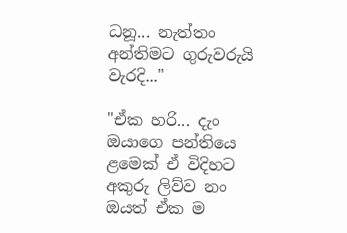ධනූ... නැත්තං අන්තිමට ගුරුවරුයි වැරදි..."

"ඒක හරි... දැං ඔයාගෙ පන්තියෙ ළමෙක් ඒ විදිහට අකුරු ලිව්ව නං ඔයත් ඒක ම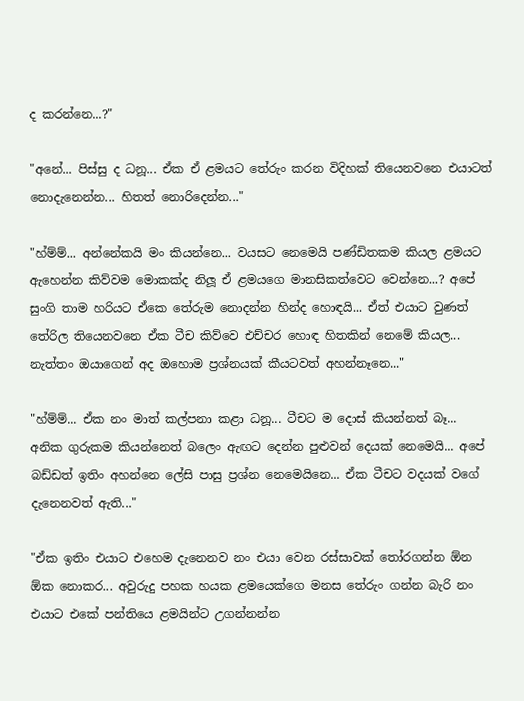ද කරන්නෙ...?"

"අනේ... පිස්සු ද ධනූ... ඒක ඒ ළමයට තේරුං කරන විදිහක් තියෙනවනෙ එයාටත් නොදැනෙන්න... හිතත් නොරිදෙන්න..."

"හ්ම්ම්... අන්නේකයි මං කියන්නෙ... වයසට නෙමෙයි පණ්ඩිතකම කියල ළමයට ඇහෙන්න කිව්වම මොකක්ද නිලූ ඒ ළමයගෙ මානසිකත්වෙට වෙන්නෙ...? අපේ සුංගි තාම හරියට ඒකෙ තේරුම නොදන්න හින්ද හොඳයි... ඒත් එයාට වුණත් තේරිල තියෙනවනෙ ඒක ටීච කිව්වෙ එච්චර හොඳ හිතකින් නෙමේ කියල... නැත්තං ඔයාගෙන් අද ඔහොම ප්‍රශ්නයක් කීයටවත් අහන්නෑනෙ..."

"හ්ම්ම්... ඒක නං මාත් කල්පනා කළා ධනූ... ටීචට ම දොස් කියන්නත් බෑ... අනික ගුරුකම කියන්නෙත් බලෙං ඇඟට දෙන්න පුළුවන් දෙයක් නෙමෙයි... අපේ බඩ්ඩත් ඉතිං අහන්නෙ ලේසි පාසු ප්‍රශ්න නෙමෙයිනෙ... ඒක ටීචට වදයක් වගේ දැනෙනවත් ඇති..."

"ඒක ඉතිං එයාට එහෙම දැනෙනව නං එයා වෙන රස්සාවක් තෝරගන්න ඕන ඕක නොකර... අවුරුදු පහක හයක ළමයෙක්ගෙ මනස තේරුං ගන්න බැරි නං එයාට එකේ පන්තියෙ ළමයින්ට උගන්නන්න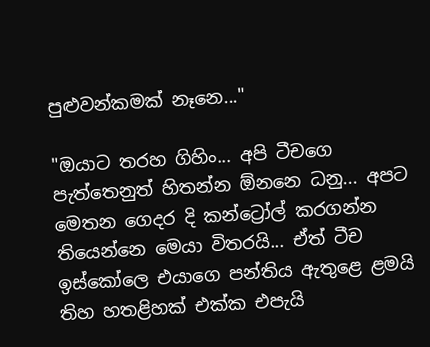පුළුවන්කමක් නෑනෙ..."

"ඔයාට තරහ ගිහිං... අපි ටීචගෙ පැත්තෙනුත් හිතන්න ඕනනෙ ධනු... අපට මෙතන ගෙදර දි කන්ට්‍රෝල් කරගන්න තියෙන්නෙ මෙයා විතරයි... ඒත් ටීච ඉස්කෝලෙ එයාගෙ පන්තිය ඇතුළෙ ළමයි තිහ හතළිහක් එක්ක එපැයි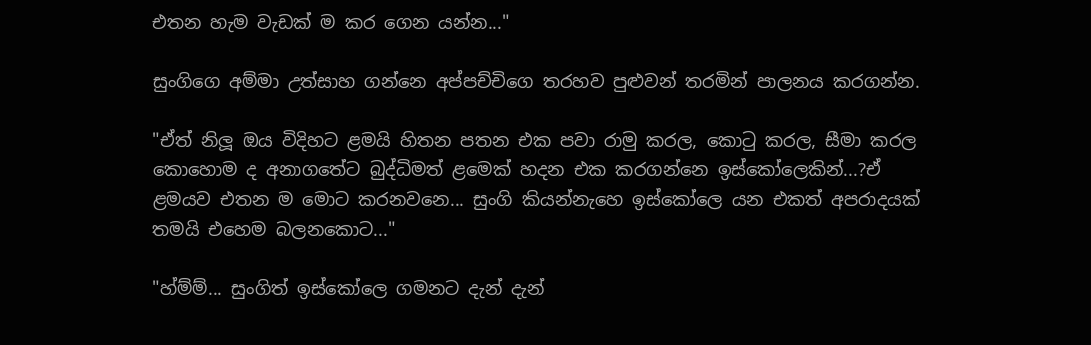එතන හැම වැඩක් ම කර ගෙන යන්න..."

සුංගිගෙ අම්මා උත්සාහ ගන්නෙ අප්පච්චිගෙ තරහව පුළුවන් තරමින් පාලනය කරගන්න.

"ඒත් නිලූ ඔය විදිහට ළමයි හිතන පතන එක පවා රාමු කරල, කොටු කරල, සීමා කරල කොහොම ද අනාගතේට බුද්ධිමත් ළමෙක් හදන එක කරගන්නෙ ඉස්කෝලෙකින්...?ඒ ළමයව එතන ම මොට කරනවනෙ... සුංගි කියන්නැහෙ ඉස්කෝලෙ යන එකත් අපරාදයක් තමයි එහෙම බලනකොට..."

"හ්ම්ම්... සුංගිත් ඉස්කෝලෙ ගමනට දැන් දැන්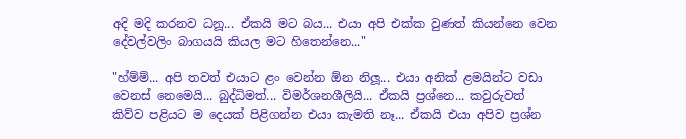අදි මදි කරනව ධනූ... ඒකයි මට බය... එයා අපි එක්ක වුණත් කියන්නෙ වෙන දේවල්වලිං බාගයයි කියල මට හිතෙන්නෙ..."

"හ්ම්ම්... අපි තවත් එයාට ළං වෙන්න ඕන නිලූ... එයා අනික් ළමයින්ට වඩා වෙනස් නෙමෙයි... බුද්ධිමත්... විමර්ශනශීලියි... ඒකයි ප්‍රශ්නෙ... කවුරුවත් කිව්ව පළියට ම දෙයක් පිළිගන්න එයා කැමති නෑ... ඒකයි එයා අපිව ප්‍රශ්න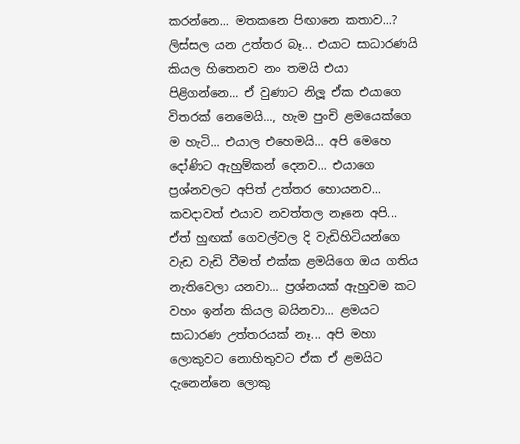කරන්නෙ... මතකනෙ පිඟානෙ කතාව...? ලිස්සල යන උත්තර බෑ... එයාට සාධාරණයි කියල හිතෙනව නං තමයි එයා පිළිගන්නෙ... ඒ වුණාට නිලූ ඒක එයාගෙ විතරක් නෙමෙයි..., හැම පුංචි ළමයෙක්ගෙ ම හැටි... එයාල එහෙමයි... අපි මෙහෙ දෝණිට ඇහුම්කන් දෙනව... එයාගෙ ප්‍රශ්නවලට අපිත් උත්තර හොයනව... කවදාවත් එයාව නවත්තල නෑනෙ අපි... ඒත් හුඟක් ගෙවල්වල දි වැඩිහිටියන්ගෙ වැඩ වැඩි වීමත් එක්ක ළමයිගෙ ඔය ගතිය නැතිවෙලා යනවා... ප්‍රශ්නයක් ඇහුවම කට වහං ඉන්න කියල බයිනවා... ළමයට සාධාරණ උත්තරයක් නෑ... අපි මහා ලොකුවට නොහිතුවට ඒක ඒ ළමයිට දැනෙන්නෙ ලොකු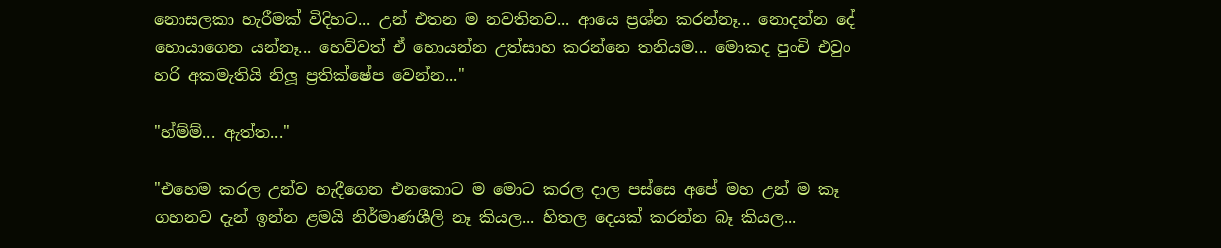නොසලකා හැරීමක් විදිහට... උන් එතන ම නවතිනව... ආයෙ ප්‍රශ්න කරන්නෑ... නොදන්න දේ හොයාගෙන යන්නෑ... හෙව්වත් ඒ හොයන්න උත්සාහ කරන්නෙ තනියම... මොකද පුංචි එවුං හරි අකමැතියි නිලූ ප්‍රතික්ෂේප වෙන්න..."

"හ්ම්ම්... ඇත්ත..."

"එහෙම කරල උන්ව හැදීගෙන එනකොට ම මොට කරල දාල පස්සෙ අපේ මහ උන් ම කෑ ගහනව දැන් ඉන්න ළමයි නිර්මාණශීලි නෑ කියල... හිතල දෙයක් කරන්න බෑ කියල...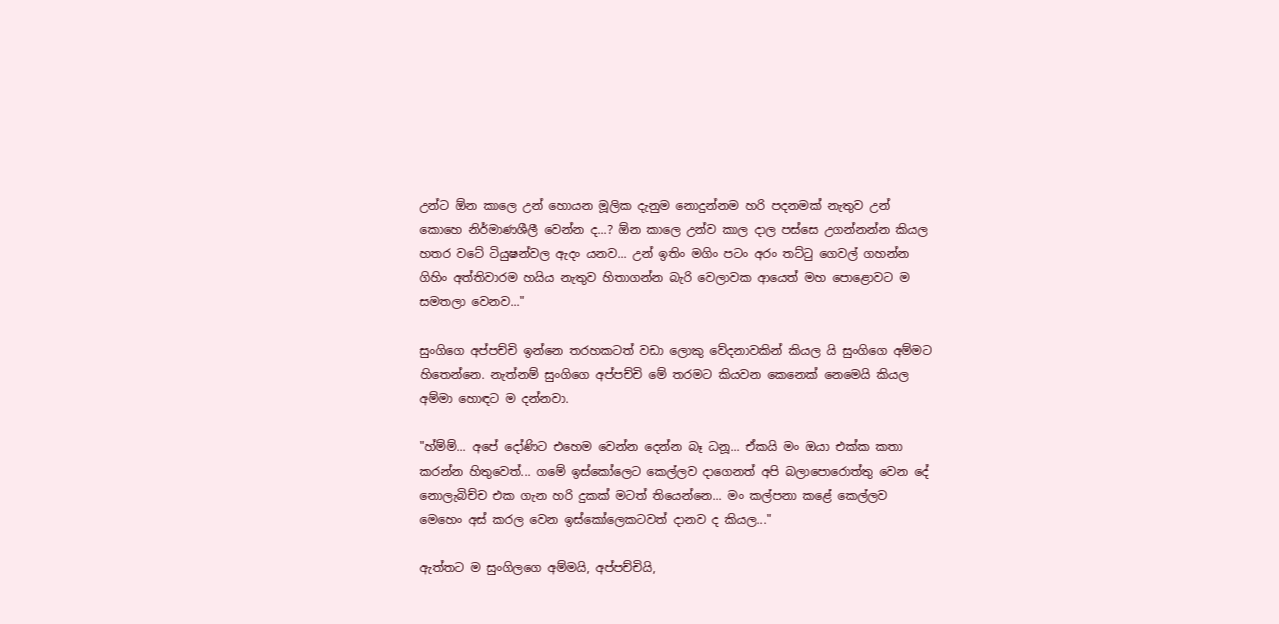උන්ට ඕන කාලෙ උන් හොයන මූලික දැනුම නොදුන්නම හරි පදනමක් නැතුව උන් කොහෙ නිර්මාණශීලී වෙන්න ද...? ඕන කාලෙ උන්ව කාල දාල පස්සෙ උගන්නන්න කියල හතර වටේ ටියුෂන්වල ඇදං යනව... උන් ඉතිං මගිං පටං අරං තට්ටු ගෙවල් ගහන්න ගිහිං අත්තිවාරම හයිය නැතුව හිතාගන්න බැරි වෙලාවක ආයෙත් මහ පොළොවට ම සමතලා වෙනව..."

සුංගිගෙ අප්පච්චි ඉන්නෙ තරහකටත් වඩා ලොකු වේදනාවකින් කියල යි සුංගිගෙ අම්මට හිතෙන්නෙ. නැත්නම් සුංගිගෙ අප්පච්චි මේ තරමට කියවන කෙනෙක් නෙමෙයි කියල අම්මා හොඳට ම දන්නවා.

"හ්ම්ම්... අපේ දෝණිට එහෙම වෙන්න දෙන්න බෑ ධනූ... ඒකයි මං ඔයා එක්ක කතා කරන්න හිතුවෙත්... ගමේ ඉස්කෝලෙට කෙල්ලව දාගෙනත් අපි බලාපොරොත්තු වෙන දේ නොලැබිච්ච එක ගැන හරි දුකක් මටත් තියෙන්නෙ... මං කල්පනා කළේ කෙල්ලව මෙහෙං අස් කරල වෙන ඉස්කෝලෙකටවත් දානව ද කියල..."

ඇත්තට ම සුංගිලගෙ අම්මයි, අප්පච්චියි,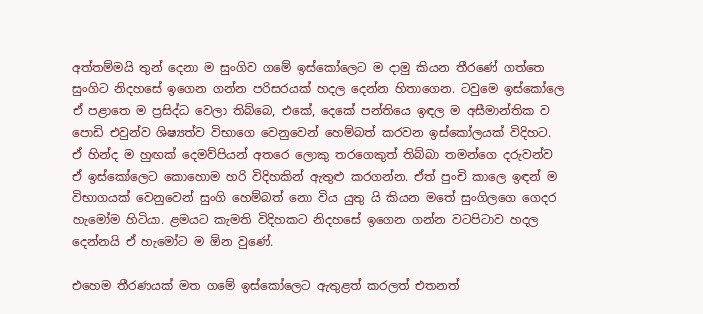අත්තම්මයි තුන් දෙනා ම සුංගිව ගමේ ඉස්කෝලෙට ම දාමු කියන තීරණේ ගත්තෙ සුංගිට නිදහසේ ඉගෙන ගන්න පරිසරයක් හදල දෙන්න හිතාගෙන. ටවුමෙ ඉස්කෝලෙ ඒ පළාතෙ ම ප්‍රසිද්ධ වෙලා තිබ්බෙ, එකේ, දෙකේ පන්තියෙ ඉඳල ම අසීමාන්තික ව පොඩි එවුන්ව ශිෂ්‍යත්ව විභාගෙ වෙනුවෙන් හෙම්බත් කරවන ඉස්කෝලයක් විදිහට. ඒ හින්ද ම හුඟක් දෙමව්පියන් අතරෙ ලොකු තරගෙකුත් තිබ්බා තමන්ගෙ දරුවන්ව ඒ ඉස්කෝලෙට කොහොම හරි විදිහකින් ඇතුළු කරගන්න. ඒත් පුංචි කාලෙ ඉඳන් ම විභාගයක් වෙනුවෙන් සුංගි හෙම්බත් නො විය යුතු යි කියන මතේ සුංගිලගෙ ගෙදර හැමෝම හිටියා. ළමයට කැමති විදිහකට නිදහසේ ඉගෙන ගන්න වටපිටාව හදල දෙන්නයි ඒ හැමෝට ම ඕන වුණේ.

එහෙම තීරණයක් මත ගමේ ඉස්කෝලෙට ඇතුළත් කරලත් එතනත්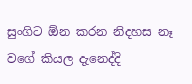සුංගිට ඕන කරන නිදහස නෑ වගේ කියල දැනෙද්දි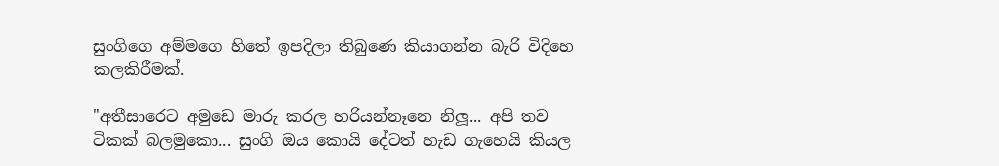සුංගිගෙ අම්මගෙ හිතේ ඉපදිලා තිබුණෙ කියාගන්න බැරි විදිහෙ කලකිරීමක්.

"අතීසාරෙට අමුඩෙ මාරු කරල හරියන්නෑනෙ නිලූ... අපි තව ටිකක් බලමුකො... සුංගි ඔය කොයි දේටත් හැඩ ගැහෙයි කියල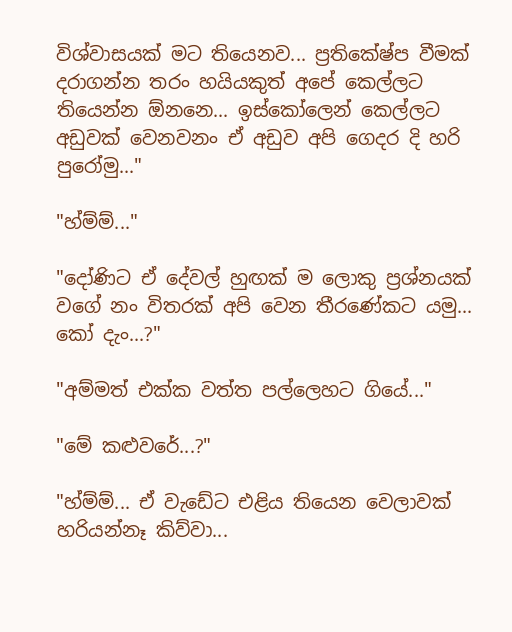විශ්වාසයක් මට තියෙනව... ප්‍රතිකේෂ්ප වීමක් දරාගන්න තරං හයියකුත් අපේ කෙල්ලට තියෙන්න ඕනනෙ... ඉස්කෝලෙන් කෙල්ලට අඩුවක් වෙනවනං ඒ අඩුව අපි ගෙදර දි හරි පුරෝමු..."

"හ්ම්ම්..."

"දෝණිට ඒ දේවල් හුඟක් ම ලොකු ප්‍රශ්නයක් වගේ නං විතරක් අපි වෙන තීරණේකට යමු... කෝ දැං...?"

"අම්මත් එක්ක වත්ත පල්ලෙහට ගියේ..."

"මේ කළුවරේ...?"

"හ්ම්ම්... ඒ වැඩේට එළිය තියෙන වෙලාවක් හරියන්නෑ කිව්වා...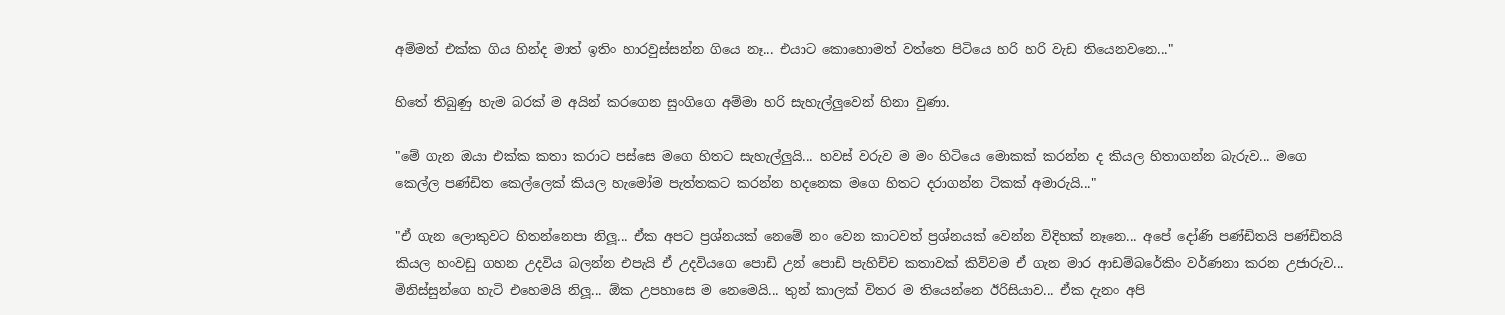අම්මත් එක්ක ගිය හින්ද මාත් ඉතිං හාරවුස්සන්න ගියෙ නෑ... එයාට කොහොමත් වත්තෙ පිටියෙ හරි හරි වැඩ තියෙනවනෙ..."

හිතේ තිබුණු හැම බරක් ම අයින් කරගෙන සුංගිගෙ අම්මා හරි සැහැල්ලුවෙන් හිනා වුණා.

"මේ ගැන ඔයා එක්ක කතා කරාට පස්සෙ මගෙ හිතට සැහැල්ලුයි... හවස් වරුව ම මං හිටියෙ මොකක් කරන්න ද කියල හිතාගන්න බැරුව... මගෙ කෙල්ල පණ්ඩිත කෙල්ලෙක් කියල හැමෝම පැත්තකට කරන්න හදනෙක මගෙ හිතට දරාගන්න ටිකක් අමාරුයි..."

"ඒ ගැන ලොකුවට හිතන්නෙපා නිලූ... ඒක අපට ප්‍රශ්නයක් නෙමේ නං වෙන කාටවත් ප්‍රශ්නයක් වෙන්න විදිහක් නෑනෙ... අපේ දෝණි පණ්ඩිතයි පණ්ඩිතයි කියල හංවඩු ගහන උදවිය බලන්න එපැයි ඒ උදවියගෙ පොඩි උන් පොඩි පැහිච්ච කතාවක් කිව්වම ඒ ගැන මාර ආඩම්බරේකිං වර්ණනා කරන උජාරුව... මිනිස්සුන්ගෙ හැටි එහෙමයි නිලූ... ඕක උපහාසෙ ම නෙමෙයි... තුන් කාලක් විතර ම තියෙන්නෙ ඊරිසියාව... ඒක දැනං අපි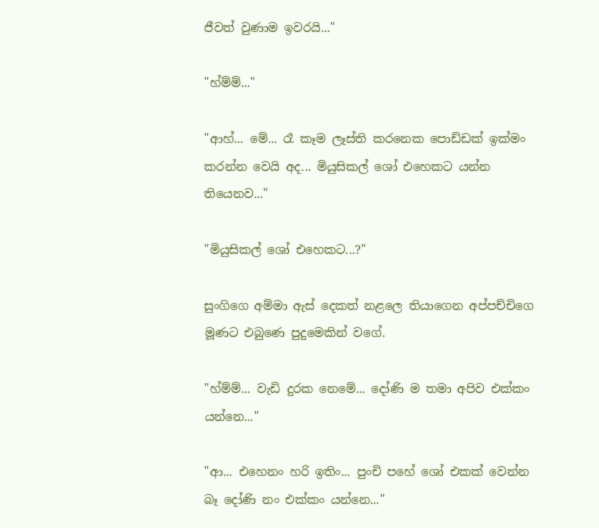ජීවත් වුණාම ඉවරයි..."

"හ්ම්ම්..."

"ආහ්... මේ... රෑ කෑම ලෑස්ති කරනෙක පොඩ්ඩක් ඉක්මං කරන්න වෙයි අද... මියුසිකල් ශෝ එහෙකට යන්න තියෙනව..."

"මියුසිකල් ශෝ එහෙකට...?"

සුංගිගෙ අම්මා ඇස් දෙකත් නළලෙ තියාගෙන අප්පච්චිගෙ මූණට එබුණෙ පුදුමෙකින් වගේ.

"හ්ම්ම්... වැඩි දුරක නෙමේ... දෝණි ම තමා අපිව එක්කං යන්නෙ..."

"ආ... එහෙනං හරි ඉතිං... පුංචි පහේ ශෝ එකක් වෙන්න බෑ දෝණි නං එක්කං යන්නෙ..."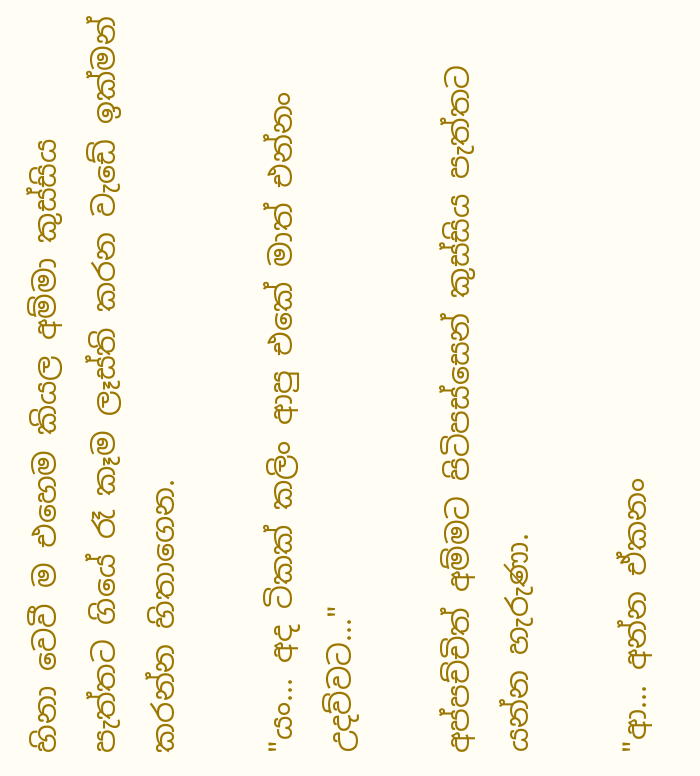හිනා වෙවී ම එහෙම කියල අම්මා කුස්සිය පැත්තට ගියේ රෑ කෑම ලෑස්ති කරන වැඩේ ඉක්මන් කරන්න හිතාගෙන.

"යං... අද ටිකක් කලිං ආපු එකේ මාත් එන්නං උදව්වට..."

අප්පච්චිත් අම්මට පිටිපස්සෙන් කුස්සිය පැත්තට යන්න හැරුණා.

"ආ... අන්න ඒකනං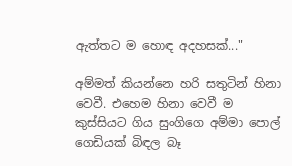ඇත්තට ම හොඳ අදහසක්..."

අම්මත් කියන්නෙ හරි සතුටින් හිනා වෙවී. එහෙම හිනා වෙවී ම කුස්සියට ගිය සුංගිගෙ අම්මා පොල් ගෙඩියක් බිඳල බෑ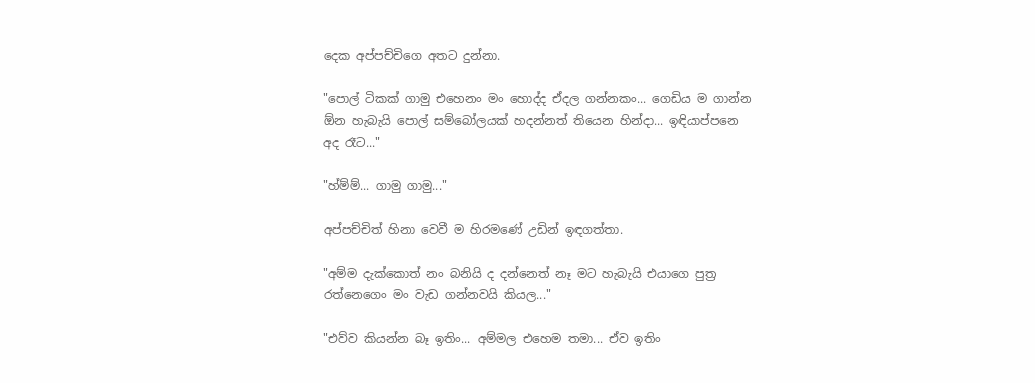දෙක අප්පච්චිගෙ අතට දුන්නා.

"පොල් ටිකක් ගාමු එහෙනං මං හොද්ද ඒදල ගන්නකං... ගෙඩිය ම ගාන්න ඕන හැබැයි පොල් සම්බෝලයක් හදන්නත් තියෙන හින්දා... ඉඳියාප්පනෙ අද රෑට..."

"හ්ම්ම්... ගාමු ගාමු..."

අප්පච්චිත් හිනා වෙවී ම හිරමණේ උඩින් ඉඳගත්තා.

"අම්ම දැක්කොත් නං බනියි ද දන්නෙත් නෑ මට හැබැයි එයාගෙ පුත්‍ර රත්නෙගෙං මං වැඩ ගන්නවයි කියල..."

"එව්ව කියන්න බෑ ඉතිං... අම්මල එහෙම තමා... ඒව ඉතිං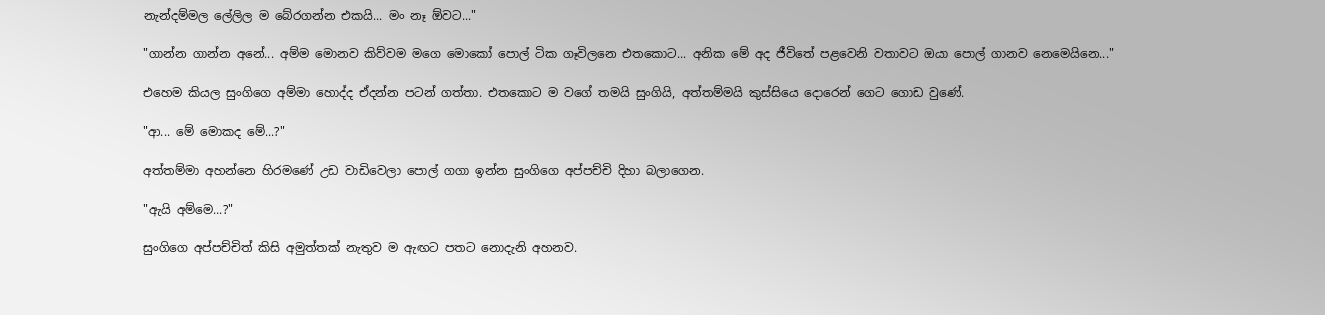නැන්දම්මල ලේලිල ම බේරගන්න එකයි... මං නෑ ඕවට..."

"ගාන්න ගාන්න අනේ... අම්ම මොනව කිව්වම මගෙ මොකෝ පොල් ටික ගෑවිලනෙ එතකොට... අනික මේ අද ජීවිතේ පළවෙනි වතාවට ඔයා පොල් ගානව නෙමෙයිනෙ..."

එහෙම කියල සුංගිගෙ අම්මා හොද්ද ඒදන්න පටන් ගත්තා. එතකොට ම වගේ තමයි සුංගියි, අත්තම්මයි කුස්සියෙ දොරෙන් ගෙට ගොඩ වුණේ.

"ආ... මේ මොකද මේ...?"

අත්තම්මා අහන්නෙ හිරමණේ උඩ වාඩිවෙලා පොල් ගගා ඉන්න සුංගිගෙ අප්පච්චි දිහා බලාගෙන.

"ඇයි අම්මෙ...?"

සුංගිගෙ අප්පච්චිත් කිසි අමුත්තක් නැතුව ම ඇඟට පතට නොදැනි අහනව.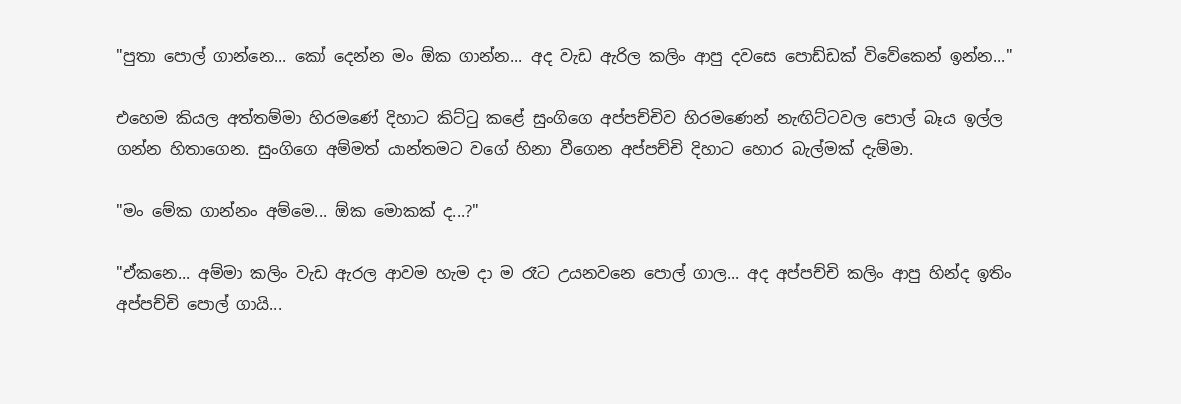"පුතා පොල් ගාන්නෙ... කෝ දෙන්න මං ඕක ගාන්න... අද වැඩ ඇරිල කලිං ආපු දවසෙ පොඩ්ඩක් විවේකෙන් ඉන්න..."

එහෙම කියල අත්තම්මා හිරමණේ දිහාට කිට්ටු කළේ සුංගිගෙ අප්පච්චිව හිරමණෙන් නැඟිට්ටවල පොල් බෑය ඉල්ල ගන්න හිතාගෙන. සුංගිගෙ අම්මත් යාන්තමට වගේ හිනා වීගෙන අප්පච්චි දිහාට හොර බැල්මක් දැම්මා.

"මං මේක ගාන්නං අම්මෙ... ඕක මොකක් ද...?"

"ඒකනෙ... අම්මා කලිං වැඩ ඇරල ආවම හැම දා ම රෑට උයනවනෙ පොල් ගාල... අද අප්පච්චි කලිං ආපු හින්ද ඉතිං අප්පච්චි පොල් ගායි...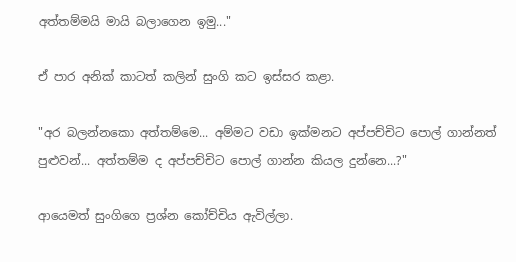අත්තම්මයි මායි බලාගෙන ඉමු..."

ඒ පාර අනික් කාටත් කලින් සුංගි කට ඉස්සර කළා.

"අර බලන්නකො අත්තම්මෙ... අම්මට වඩා ඉක්මනට අප්පච්චිට පොල් ගාන්නත් පුළුවන්... අත්තම්ම ද අප්පච්චිට පොල් ගාන්න කියල දුන්නෙ...?"

ආයෙමත් සුංගිගෙ ප්‍රශ්න කෝච්චිය ඇවිල්ලා.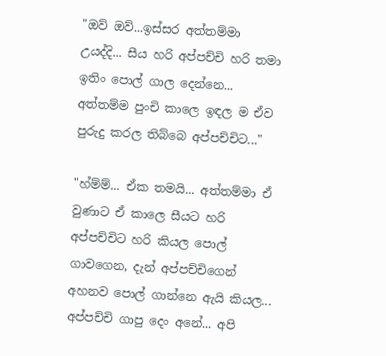"ඔව් ඔව්...ඉස්සර අත්තම්මා උයද්දි... සීය හරි අප්පච්චි හරි තමා ඉතිං පොල් ගාල දෙන්නෙ... අත්තම්ම පුංචි කාලෙ ඉඳල ම ඒව පුරුදු කරල තිබ්බෙ අප්පච්චිට..."

"හ්ම්ම්... ඒක තමයි... අත්තම්මා ඒ වුණාට ඒ කාලෙ සීයට හරි අප්පච්චිට හරි කියල පොල් ගාවගෙන, දැන් අප්පච්චිගෙන් අහනව පොල් ගාන්නෙ ඇයි කියල... අප්පච්චි ගාපු දෙං අනේ... අපි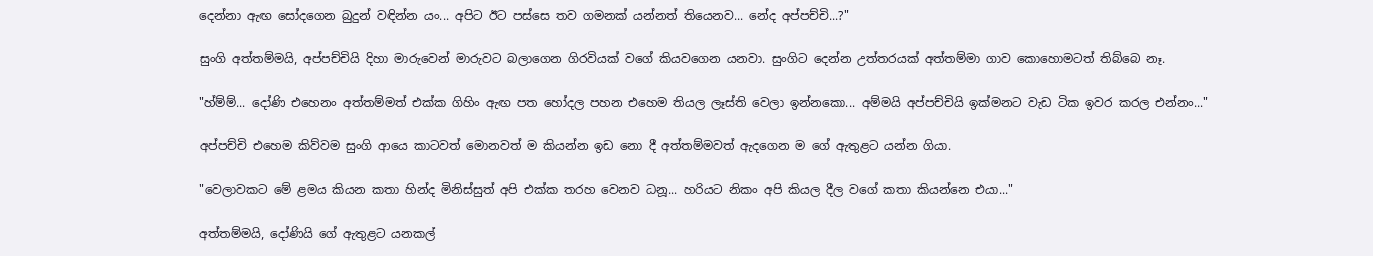දෙන්නා ඇඟ සෝදගෙන බුදුන් වඳින්න යං... අපිට ඊට පස්සෙ තව ගමනක් යන්නත් තියෙනව... නේද අප්පච්චි...?"

සුංගි අත්තම්මයි, අප්පච්චියි දිහා මාරුවෙන් මාරුවට බලාගෙන ගිරවියක් වගේ කියවගෙන යනවා. සුංගිට දෙන්න උත්තරයක් අත්තම්මා ගාව කොහොමටත් තිබ්බෙ නෑ.

"හ්ම්ම්... දෝණි එහෙනං අත්තම්මත් එක්ක ගිහිං ඇඟ පත හෝදල පහන එහෙම තියල ලෑස්ති වෙලා ඉන්නකො... අම්මයි අප්පච්චියි ඉක්මනට වැඩ ටික ඉවර කරල එන්නං..."

අප්පච්චි එහෙම කිව්වම සුංගි ආයෙ කාටවත් මොනවත් ම කියන්න ඉඩ නො දී අත්තම්මවත් ඇදගෙන ම ගේ ඇතුළට යන්න ගියා.

"වෙලාවකට මේ ළමය කියන කතා හින්ද මිනිස්සුත් අපි එක්ක තරහ වෙනව ධනූ... හරියට නිකං අපි කියල දීල වගේ කතා කියන්නෙ එයා..."

අත්තම්මයි, දෝණියි ගේ ඇතුළට යනකල්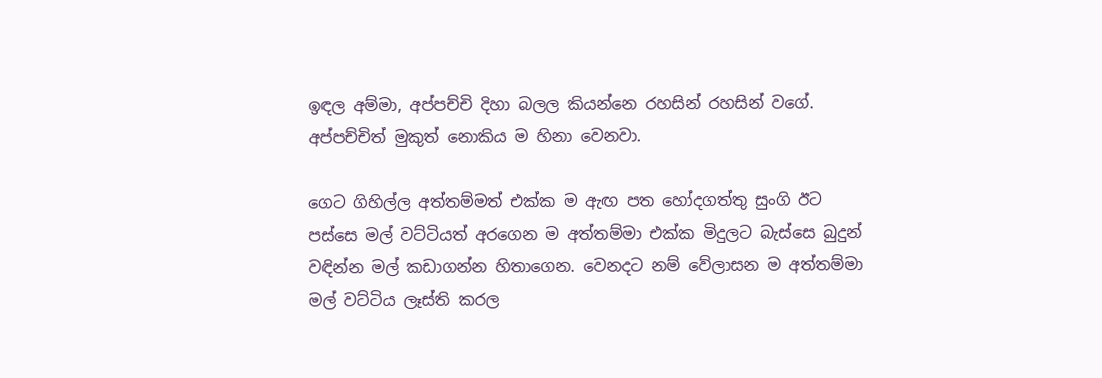ඉඳල අම්මා, අප්පච්චි දිහා බලල කියන්නෙ රහසින් රහසින් වගේ. අප්පච්චිත් මුකුත් නොකිය ම හිනා වෙනවා.

ගෙට ගිහිල්ල අත්තම්මත් එක්ක ම ඇඟ පත හෝදගත්තු සුංගි ඊට පස්සෙ මල් වට්ටියත් අරගෙන ම අත්තම්මා එක්ක මිදුලට බැස්සෙ බුදුන් වඳින්න මල් කඩාගන්න හිතාගෙන. වෙනදට නම් වේලාසන ම අත්තම්මා මල් වට්ටිය ලෑස්ති කරල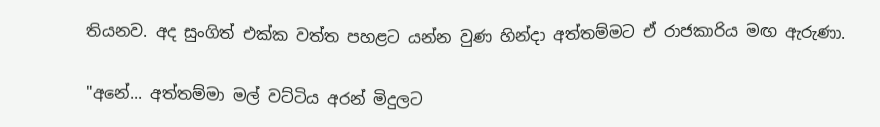තියනව. අද සුංගිත් එක්ක වත්ත පහළට යන්න වුණ හින්දා අත්තම්මට ඒ රාජකාරිය මඟ ඇරුණා.

"අනේ... අත්තම්මා මල් වට්ටිය අරන් මිදුලට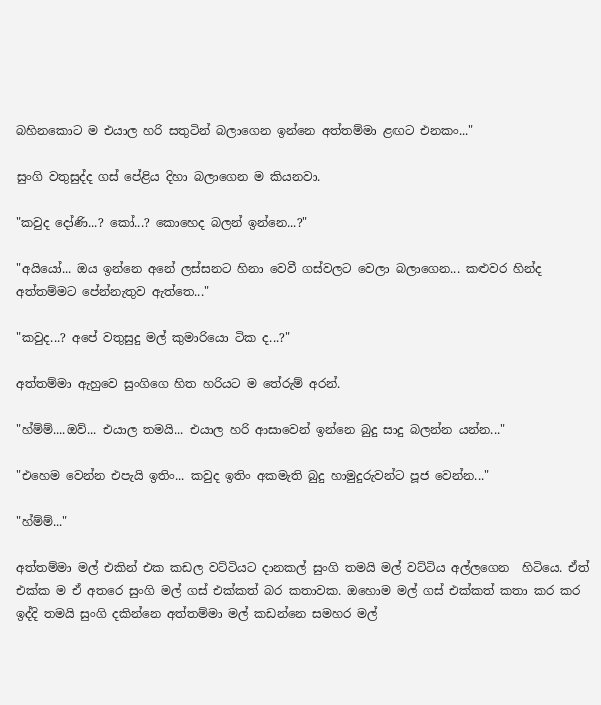බහිනකොට ම එයාල හරි සතුටින් බලාගෙන ඉන්නෙ අත්තම්මා ළඟට එනකං..."

සුංගි වතුසුද්ද ගස් පේළිය දිහා බලාගෙන ම කියනවා.

"කවුද දෝණි...? කෝ...? කොහෙද බලන් ඉන්නෙ...?"

"අයියෝ... ඔය ඉන්නෙ අනේ ලස්සනට හිනා වෙවී ගස්වලට වෙලා බලාගෙන... කළුවර හින්ද අත්තම්මට පේන්නැතුව ඇත්තෙ..."

"කවුද...? අපේ වතුසුදු මල් කුමාරියො ටික ද...?"

අත්තම්මා ඇහුවෙ සුංගිගෙ හිත හරියට ම තේරුම් අරන්.

"හ්ම්ම්....ඔව්... එයාල තමයි... එයාල හරි ආසාවෙන් ඉන්නෙ බුදු සාදු බලන්න යන්න..."

"එහෙම වෙන්න එපැයි ඉතිං... කවුද ඉතිං අකමැති බුදු හාමුදුරුවන්ට පූජ වෙන්න..."

"හ්ම්ම්..."

අත්තම්මා මල් එකින් එක කඩල වට්ටියට දානකල් සුංගි තමයි මල් වට්ටිය අල්ලගෙන  හිටියෙ. ඒත් එක්ක ම ඒ අතරෙ සුංගි මල් ගස් එක්කත් බර කතාවක. ඔහොම මල් ගස් එක්කත් කතා කර කර ඉද්දි තමයි සුංගි දකින්නෙ අත්තම්මා මල් කඩන්නෙ සමහර මල්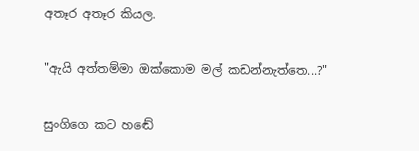අතෑර අතෑර කියල.

"ඇයි අත්තම්මා ඔක්කොම මල් කඩන්නැත්තෙ...?"

සුංගිගෙ කට හඬේ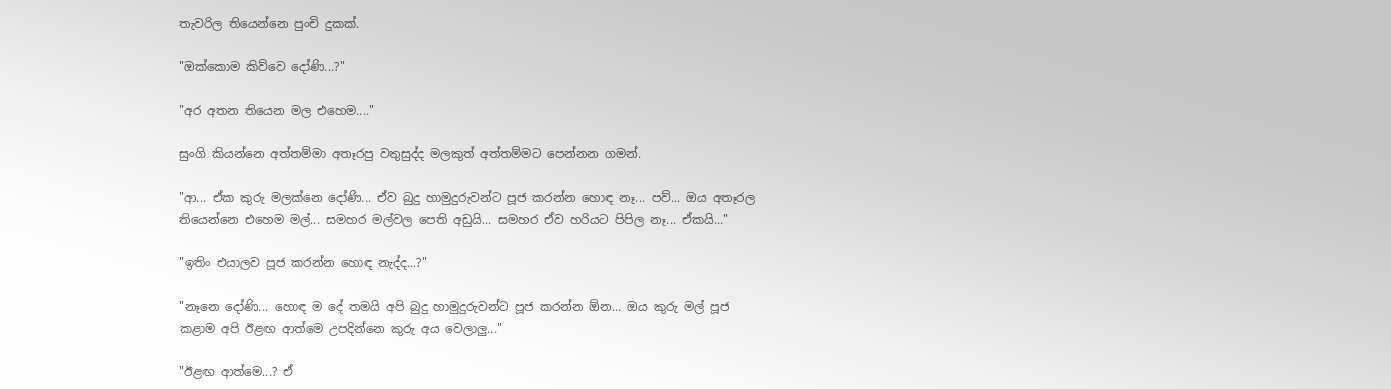තැවරිල තියෙන්නෙ පුංචි දුකක්.

"ඔක්කොම කිව්වෙ දෝණි...?"

"අර අතන තියෙන මල එහෙම...."

සුංගි කියන්නෙ අත්තම්මා අතෑරපු වතුසුද්ද මලකුත් අත්තම්මට පෙන්නන ගමන්.

"ආ... ඒක කුරු මලක්නෙ දෝණි... ඒව බුදු හාමුදුරුවන්ට පූජ කරන්න හොඳ නෑ... පව්... ඔය අතෑරල තියෙන්නෙ එහෙම මල්... සමහර මල්වල පෙති අඩුයි... සමහර ඒව හරියට පිපිල නෑ... ඒකයි..."

"ඉතිං එයාලව පූජ කරන්න හොඳ නැද්ද...?"

"නෑනෙ දෝණි... හොඳ ම දේ තමයි අපි බුදු හාමුදුරුවන්ට පූජ කරන්න ඕන... ඔය කුරු මල් පූජ කළාම අපි ඊළඟ ආත්මෙ උපදින්නෙ කුරු අය වෙලාලු..."

"ඊළඟ ආත්මෙ...? ඒ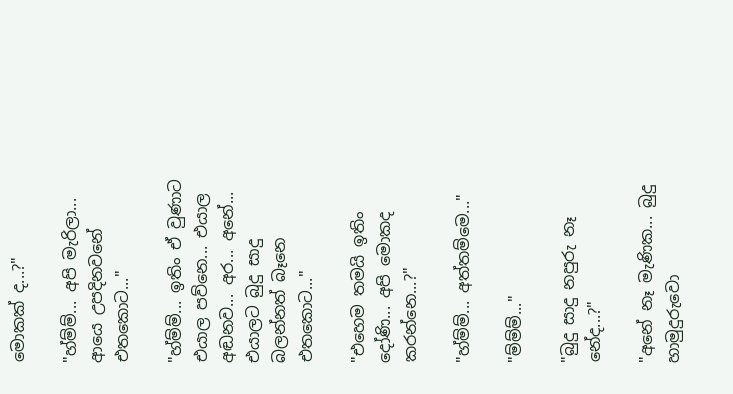මොකක් ද...?"

"හ්ම්ම්... අපි මැරිලා... ආයෙ උපදිනවනේ එතකොට..."

"හ්ම්ම්... ඉතිං ඒ වුණාට එයාල පව්නෙ... එයාල අඬනව... අර... අනේ... එයාලට බුදු සාදු බලන්නත් බෑනෙ එතකොට..."

"එහෙම තමයි ඉතිං දෝණි... අපි මොකද කරන්නෙ...?"

"හ්ම්ම්... අත්තම්මෙ..."

"ම්ම්ම්..."

"බුදු සාදු නපුරු නෑ නේද...?"

"අනේ නෑ මැණික... බුදු හාමුදුරුවො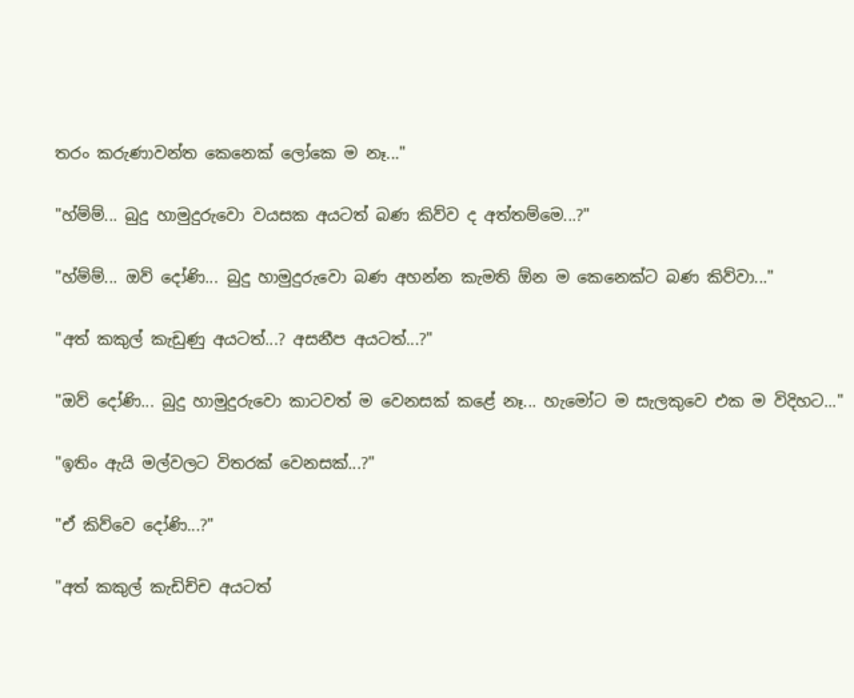තරං කරුණාවන්ත කෙනෙක් ලෝකෙ ම නෑ..."

"හ්ම්ම්... බුදු හාමුදුරුවො වයසක අයටත් බණ කිව්ව ද අත්තම්මෙ...?"

"හ්ම්ම්... ඔව් දෝණි... බුදු හාමුදුරුවො බණ අහන්න කැමති ඕන ම කෙනෙක්ට බණ කිව්වා..."

"අත් කකුල් කැඩුණු අයටත්...? අසනීප අයටත්...?"

"ඔව් දෝණි... බුදු හාමුදුරුවො කාටවත් ම වෙනසක් කළේ නෑ... හැමෝට ම සැලකුවෙ එක ම විදිහට..."

"ඉතිං ඇයි මල්වලට විතරක් වෙනසක්...?"

"ඒ කිව්වෙ දෝණි...?"

"අත් කකුල් කැඩිච්ච අයටත්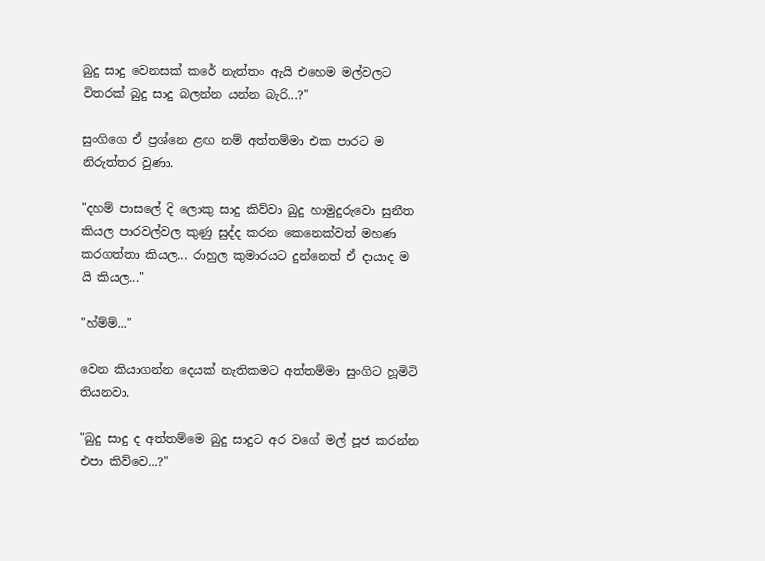බුදු සාදු වෙනසක් කරේ නැත්තං ඇයි එහෙම මල්වලට විතරක් බුදු සාදු බලන්න යන්න බැරි...?"

සුංගිගෙ ඒ ප්‍රශ්නෙ ළඟ නම් අත්තම්මා එක පාරට ම නිරුත්තර වුණා.

"දහම් පාසලේ දි ලොකු සාදු කිව්වා බුදු හාමුදුරුවො සුනීත කියල පාරවල්වල කුණු සුද්ද කරන කෙනෙක්වත් මහණ කරගත්තා කියල... රාහුල කුමාරයට දුන්නෙත් ඒ දායාද ම යි කියල..."

"හ්ම්ම්..."

වෙන කියාගන්න දෙයක් නැතිකමට අත්තම්මා සුංගිට හූමිටි තියනවා.

"බුදු සාදු ද අත්තම්මෙ බුදු සාදුට අර වගේ මල් පූජ කරන්න එපා කිව්වෙ...?"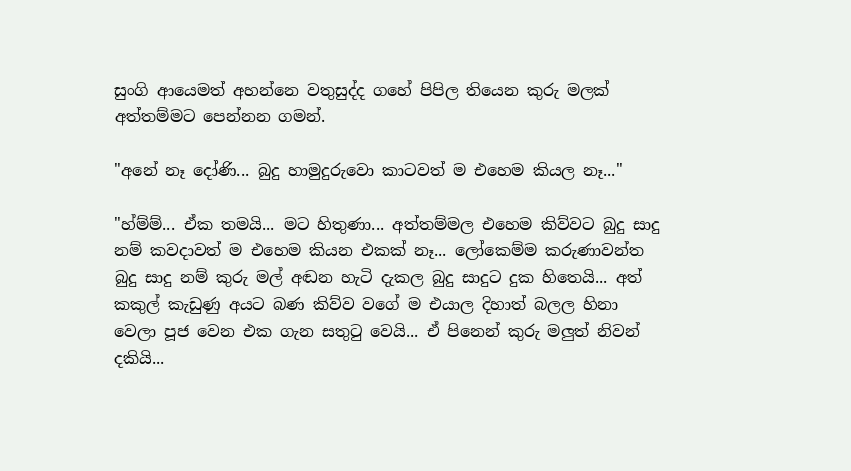සුංගි ආයෙමත් අහන්නෙ වතුසුද්ද ගහේ පිපිල තියෙන කුරු මලක් අත්තම්මට පෙන්නන ගමන්.

"අනේ නෑ දෝණි... බුදු හාමුදුරුවො කාටවත් ම එහෙම කියල නෑ..."

"හ්ම්ම්... ඒක තමයි... මට හිතුණා... අත්තම්මල එහෙම කිව්වට බුදු සාදු නම් කවදාවත් ම එහෙම කියන එකක් නෑ... ලෝකෙම්ම කරුණාවන්ත බුදු සාදු නම් කුරු මල් අඬන හැටි දැකල බුදු සාදුට දුක හිතෙයි... අත් කකුල් කැඩුණු අයට බණ කිව්ව වගේ ම එයාල දිහාත් බලල හිනා වෙලා පූජ වෙන එක ගැන සතුටු වෙයි... ඒ පිනෙන් කුරු මලුත් නිවන් දකියි...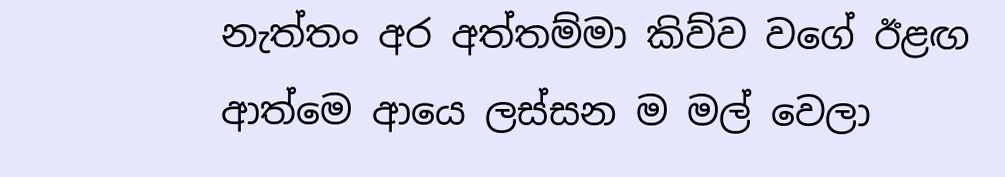නැත්තං අර අත්තම්මා කිව්ව වගේ ඊළඟ ආත්මෙ ආයෙ ලස්සන ම මල් වෙලා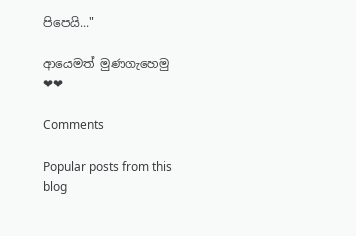පිපෙයි..."

ආයෙමත් මුණගැහෙමු ❤❤

Comments

Popular posts from this blog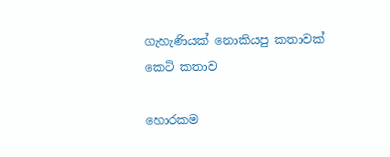ගැහැණියක් නොකියපු කතාවක් කෙටි කතාව

හොරකම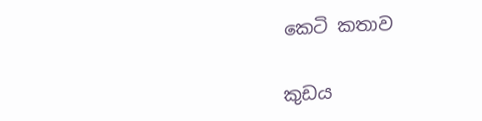කෙටි කතාව

කුඩය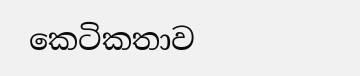කෙටිකතාව